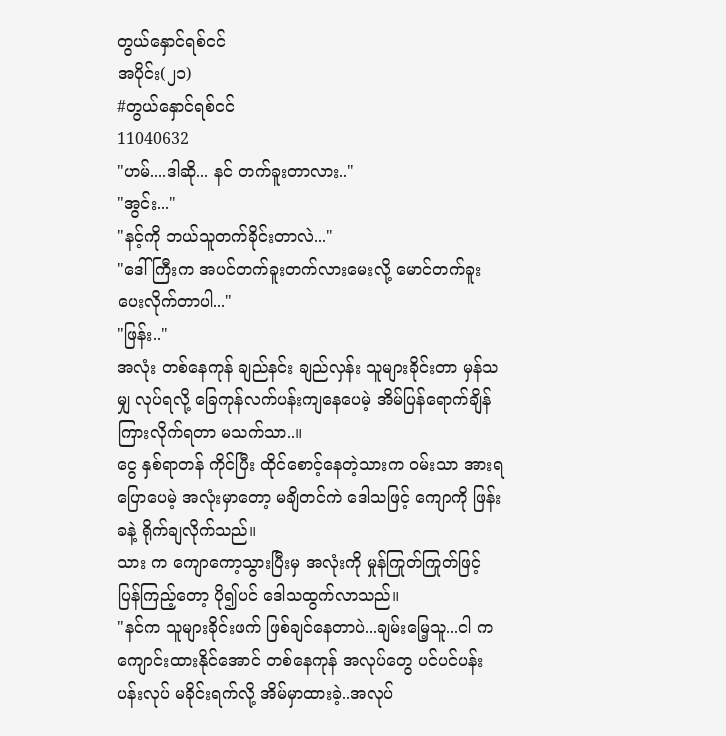တွယ်နှောင်ရစ်ငင်
အပိုင်း(၂၁)
#တွယ်နှောင်ရစ်ငင်
11040632
"ဟမ်....ဒါဆို... နင် တက်ခူးတာလား.."
"အွင်း..."
"နင့်ကို ဘယ်သူတက်ခိုင်းတာလဲ..."
"ဒေါ်ကြီးက အပင်တက်ခူးတက်လားမေးလို့ မောင်တက်ခူးပေးလိုက်တာပါ..."
"ဖြန်း.."
အလုံး တစ်နေကုန် ချည်နင်း ချည်လှန်း သူများခိုင်းတာ မှန်သမျှ လုပ်ရလို့ ခြေကုန်လက်ပန်းကျနေပေမဲ့ အိမ်ပြန်ရောက်ချိန် ကြားလိုက်ရတာ မသက်သာ..။
ငွေ နှစ်ရာတန် ကိုင်ပြီး ထိုင်စောင့်နေတဲ့သားက ၀မ်းသာ အားရ ပြောပေမဲ့ အလုံးမှာတော့ မချိတင်ကဲ ဒေါသဖြင့် ကျောကို ဖြန်းခနဲ့ ရိုက်ချလိုက်သည်။
သား က ကျောကော့သွားပြီးမှ အလုံးကို မှုန်ကြုတ်ကြုတ်ဖြင့် ပြန်ကြည့်တော့ ပို၍ပင် ဒေါသထွက်လာသည်။
"နင်က သူများခိုင်းဖက် ဖြစ်ချင်နေတာပဲ...ချမ်းမြေ့သူ...ငါ က ကျောင်းထားနိုင်အောင် တစ်နေကုန် အလုပ်တွေ ပင်ပင်ပန်းပန်းလုပ် မခိုင်းရက်လို့ အိမ်မှာထားခဲ့..အလုပ်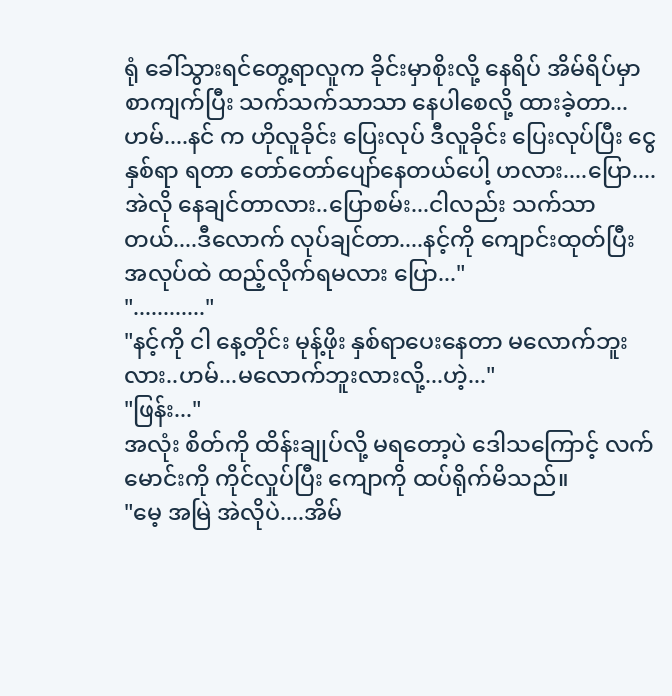ရုံ ခေါ်သွားရင်တွေ့ရာလူက ခိုင်းမှာစိုးလို့ နေရိပ် အိမ်ရိပ်မှာ စာကျက်ပြီး သက်သက်သာသာ နေပါစေလို့ ထားခဲ့တာ...ဟမ်....နင် က ဟိုလူခိုင်း ပြေးလုပ် ဒီလူခိုင်း ပြေးလုပ်ပြီး ငွေနှစ်ရာ ရတာ တော်တော်ပျော်နေတယ်ပေါ့ ဟလား....ပြော....အဲလို နေချင်တာလား..ပြောစမ်း...ငါလည်း သက်သာတယ်....ဒီလောက် လုပ်ချင်တာ....နင့်ကို ကျောင်းထုတ်ပြီး အလုပ်ထဲ ထည့်လိုက်ရမလား ပြော..."
"............"
"နင့်ကို ငါ နေ့တိုင်း မုန့်ဖိုး နှစ်ရာပေးနေတာ မလောက်ဘူးလား..ဟမ်...မလောက်ဘူးလားလို့...ဟဲ့..."
"ဖြန်း..."
အလုံး စိတ်ကို ထိန်းချုပ်လို့ မရတော့ပဲ ဒေါသကြောင့် လက်မောင်းကို ကိုင်လှုပ်ပြီး ကျောကို ထပ်ရိုက်မိသည်။
"မေ့ အမြဲ အဲလိုပဲ....အိမ်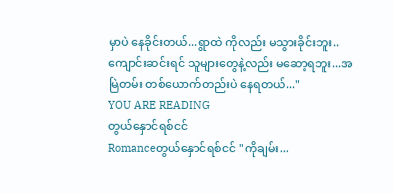မှာပဲ နေခိုင်းတယ်...ရွာထဲ ကိုလည်း မသွားခိုင်းဘူး..ကျောင်းဆင်းရင် သူများတွေနဲ့လည်း မဆော့ရဘူး...အမြဲတမ်း တစ်ယောက်တည်းပဲ နေရတယ်..."
YOU ARE READING
တွယ်နှောင်ရစ်ငင်
Romanceတွယ်နှောင်ရစ်ငင် "ကိုချမ်း...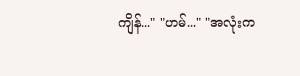ကျိန်..." "ဟမ်..." "အလုံးက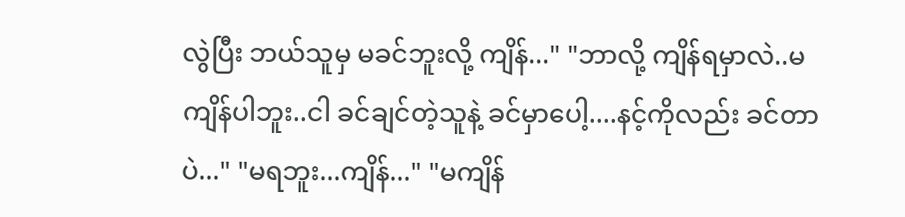လွဲပြီး ဘယ်သူမှ မခင်ဘူးလို့ ကျိန်..." "ဘာလို့ ကျိန်ရမှာလဲ..မကျိန်ပါဘူး..ငါ ခင်ချင်တဲ့သူနဲ့ ခင်မှာပေါ့....နင့်ကိုလည်း ခင်တာပဲ..." "မရဘူး...ကျိန်..." "မကျိန်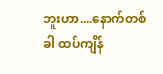ဘူးဟာ....နောက်တစ်ခါ ထပ်ကျိန်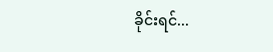ခိုင်းရင်...